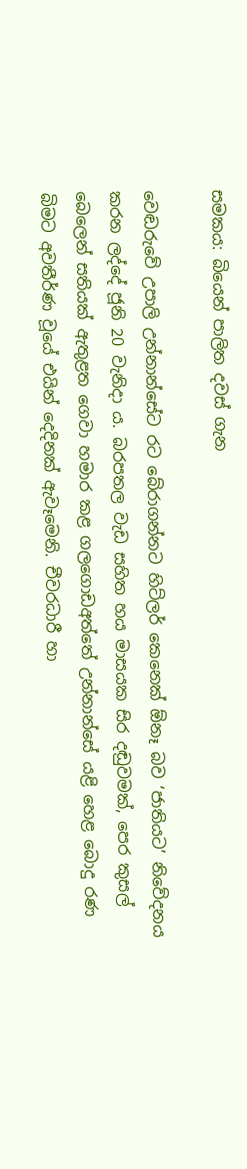සමකය: බියෙන් පාලිත දවස් ගැන

වෙඬරුවේ උපාලි උන්නාන්සේට රට බේරාගන්නට හිට්ලර් කෙනෙක් ඕනෑ බව ‘ජාතියට’ නිවේදනය කරන ලද්දේ ජූනි 20 වැනිදා ය. බරපතල වැඩ සහිත හය මාසයක සිර දඬුවමක්, පෙර කුසල් බෙලෙන් සතියක් ඇතුළත ගෙවා හමාර කළ ගලගොඩඅත්තේ උන්නාන්සේ යළි හෙළ බොදු රණ බිමට අවතීර්ණ වූයේ එයින් දෙදිනක් ඇවෑමෙනි. චීවරධාරී හා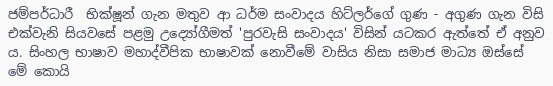ජම්පර්ධාරී  භික්ෂූන් ගැන මතුව ආ ධර්ම සංවාදය හිට්ලර්ගේ ගුණ - අගුණ ගැන විසි එක්වැනි සියවසේ පළමු උද්‍යෝගීමත් 'පුරවැසි සංවාදය' විසින් යටකර ඇත්තේ ඒ අනුව ය. සිංහල භාෂාව මහාද්වීපික භාෂාවක් නොවීමේ වාසිය නිසා සමාජ මාධ්‍ය ඔස්සේ මේ කොයි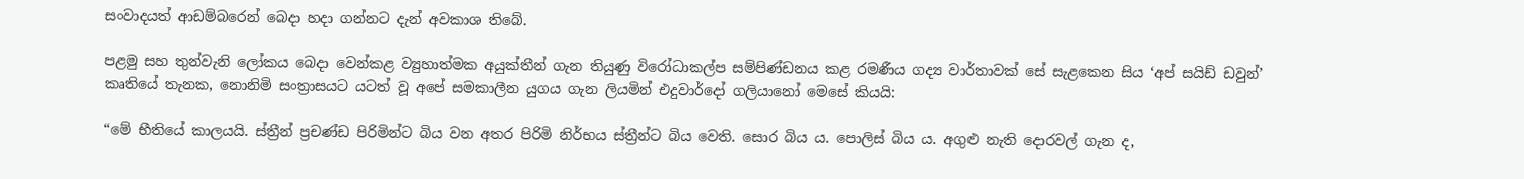සංවාදයත් ආඩම්බරෙන් බෙදා හදා ගන්නට දැන් අවකාශ තිබේ.

පළමු සහ තුන්වැනි ලෝකය බෙදා වෙන්කළ ව්‍යුහාත්මක අයුක්තීන් ගැන තියුණු විරෝධාකල්ප සම්පිණ්ඩනය කළ රමණීය ගද්‍ය වාර්තාවක් සේ සැළකෙන සිය ‘අප් සයිඩ් ඩවුන්’ කෘතියේ තැනක, නොනිමි සංත්‍රාසයට යටත් වූ අපේ සමකාලීන යුගය ගැන ලියමින් එදුවාර්දෝ ගලියානෝ මෙසේ කියයි:

“මේ භීතියේ කාලයයි. ස්ත්‍රීන් ප්‍රචණ්ඩ පිරිමින්ට බිය වන අතර පිරිමි නිර්භය ස්ත්‍රීන්ට බිය වෙති. සොර බිය ය. පොලිස් බිය ය. අගුළු නැති දොරවල් ගැන ද,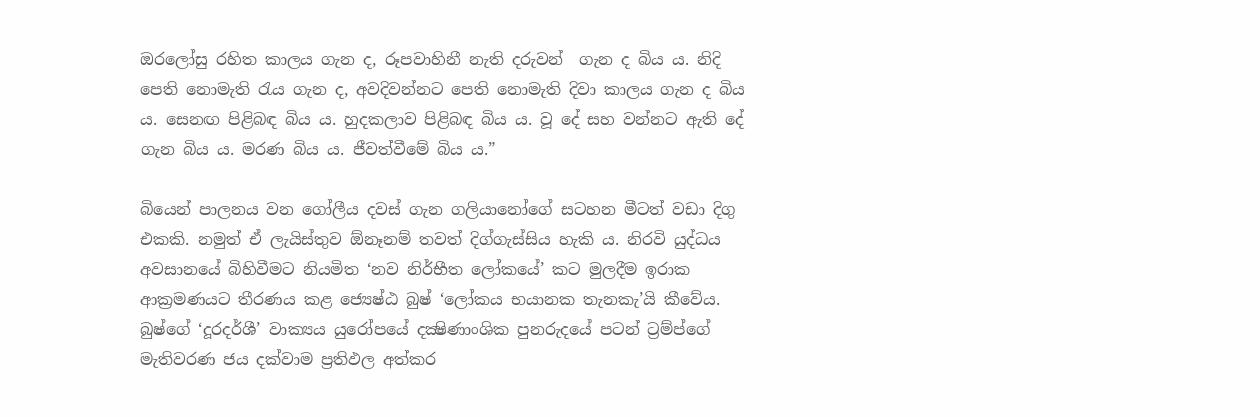ඔරලෝසු රහිත කාලය ගැන ද, රූපවාහිනී නැති දරුවන්  ගැන ද බිය ය. නිදි පෙති නොමැති රැය ගැන ද, අවදිවන්නට පෙති නොමැති දිවා කාලය ගැන ද බිය ය. සෙනඟ පිළිබඳ බිය ය. හුදකලාව පිළිබඳ බිය ය. වූ දේ සහ වන්නට ඇති දේ ගැන බිය ය. මරණ බිය ය. ජීවත්වීමේ බිය ය.”

බියෙන් පාලනය වන ගෝලීය දවස් ගැන ගලියානෝගේ සටහන මීටත් වඩා දිගු එකකි. නමුත් ඒ ලැයිස්තුව ඕනෑනම් තවත් දිග්ගැස්සිය හැකි ය. නිරවි යුද්ධය අවසානයේ බිහිවීමට නියමිත ‘නව නිර්භීත ලෝකයේ’ කට මුලදීම ඉරාක ආක්‍රමණයට තීරණය කළ ජ්‍යෙෂ්ඨ බුෂ් ‘ලෝකය භයානක තැනකැ’යි කීවේය. බුෂ්ගේ ‘දූරදර්ශී’ වාක්‍යය යුරෝපයේ දක්‍ෂිණාංශික පුනරුදයේ පටන් ට්‍රම්ප්ගේ මැතිවරණ ජය දක්වාම ප්‍රතිඵල අත්කර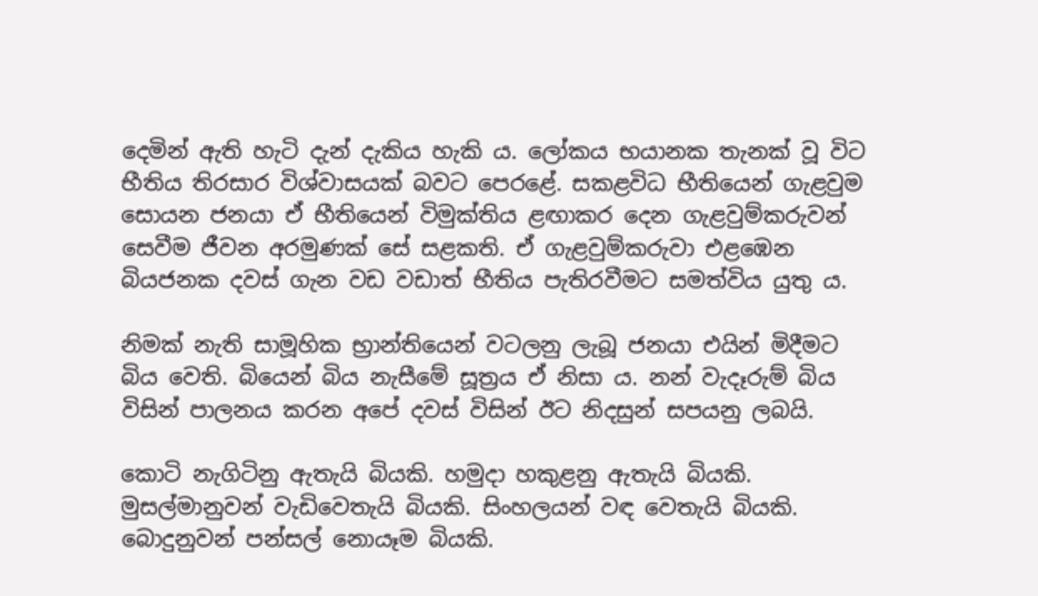දෙමින් ඇති හැටි දැන් දැකිය හැකි ය. ලෝකය භයානක තැනක් වූ විට භීතිය තිරසාර විශ්වාසයක් බවට පෙරළේ. සකළවිධ භීතියෙන් ගැළවුම සොයන ජනයා ඒ භීතියෙන් විමුක්තිය ළඟාකර දෙන ගැළවුම්කරුවන් සෙවීම ජීවන අරමුණක් සේ සළකති. ඒ ගැළවුම්කරුවා එළඹෙන බියජනක දවස් ගැන වඩ වඩාත් භීතිය පැතිරවීමට සමත්විය යුතු ය.

නිමක් නැති සාමූහික භ්‍රාන්තියෙන් වටලනු ලැබූ ජනයා එයින් මිදීමට බිය වෙති. බියෙන් බිය නැසීමේ සූත්‍රය ඒ නිසා ය. නන් වැදෑරුම් බිය විසින් පාලනය කරන අපේ දවස් විසින් ඊට නිදසුන් සපයනු ලබයි.

කොටි නැගිටිනු ඇතැයි බියකි. හමුදා හකුළනු ඇතැයි බියකි. මුසල්මානුවන් වැඩිවෙතැයි බියකි. සිංහලයන් වඳ වෙතැයි බියකි. බොදුනුවන් පන්සල් නොයෑම බියකි.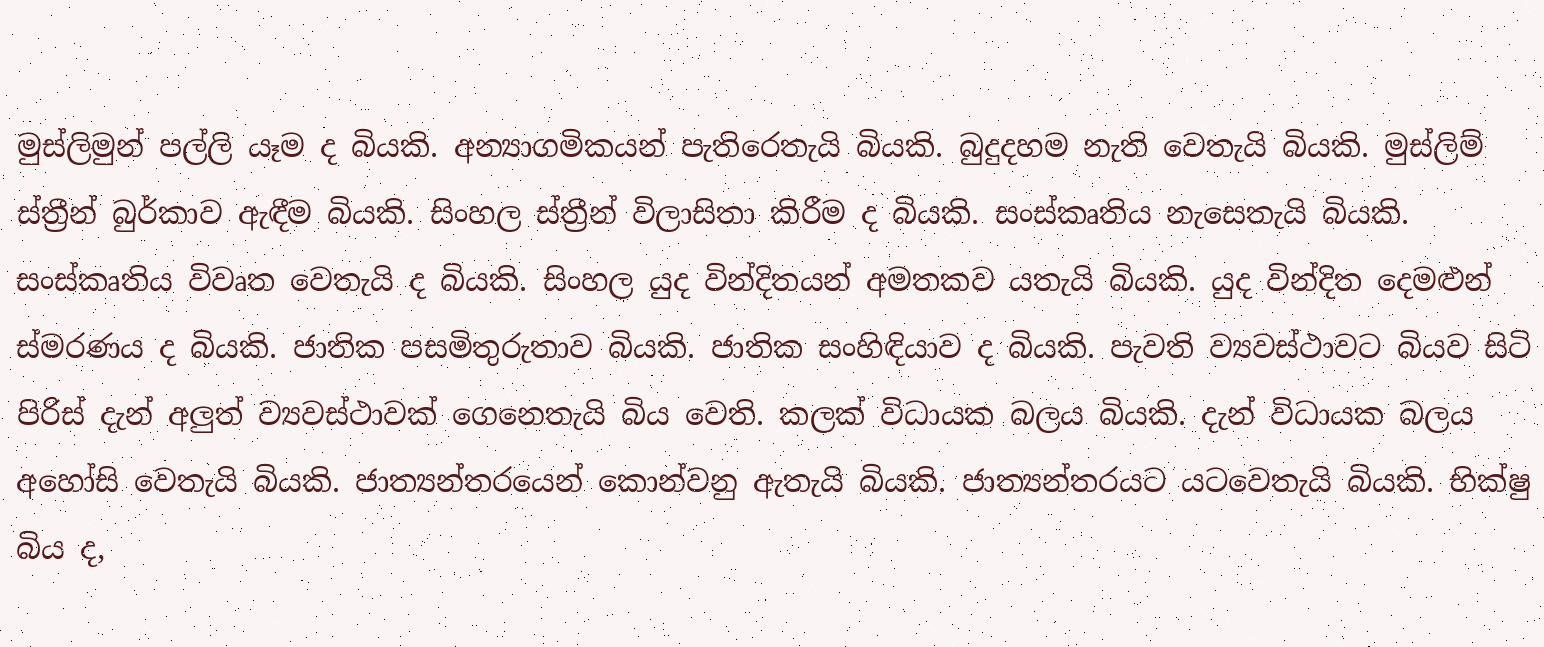මුස්ලිමුන් පල්ලි යෑම ද බියකි. අන්‍යාගමිකයන් පැතිරෙතැයි බියකි. බුදුදහම නැති වෙතැයි බියකි. මුස්ලිම් ස්ත්‍රීන් බුර්කාව ඇඳීම බියකි. සිංහල ස්ත්‍රීන් විලාසිතා කිරීම ද බියකි. සංස්කෘතිය නැසෙතැයි බියකි. සංස්කෘතිය විවෘත වෙතැයි ද බියකි. සිංහල යුද වින්දිතයන් අමතකව යතැයි බියකි. යුද වින්දිත දෙමළුන් ස්මරණය ද බියකි. ජාතික පසමිතුරුතාව බියකි. ජාතික සංහිඳියාව ද බියකි. පැවති ව්‍යවස්ථාවට බියව සිටි  පිරිස් දැන් අලුත් ව්‍යවස්ථාවක් ගෙනෙතැයි බිය වෙති. කලක් විධායක බලය බියකි. දැන් විධායක බලය අහෝසි වෙතැයි බියකි. ජාත්‍යන්තරයෙන් කොන්වනු ඇතැයි බියකි. ජාත්‍යන්තරයට යටවෙතැයි බියකි. භික්ෂු බිය ද,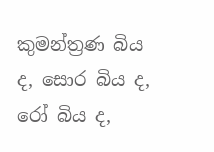කුමන්ත්‍රණ බිය ද, සොර බිය ද, රෝ බිය ද,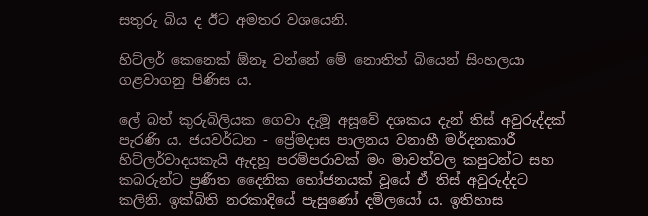සතුරු බිය ද ඊට අමතර වශයෙනි.

හිට්ලර් කෙනෙක් ඕනෑ වන්නේ මේ නොතිත් බියෙන් සිංහලයා ගළවාගනු පිණිස ය.

ලේ බත් කුරුබිලියක ගෙවා දැමූ අසූවේ දශකය දැන් තිස් අවුරුද්දක් පැරණි ය. ජයවර්ධන - ප්‍රේමදාස පාලනය වනාහී මර්දනකාරී හිට්ලර්වාදයකැයි ඇදහූ පරම්පරාවක් මං මාවත්වල කපුටන්ට සහ කබරුන්ට ප්‍රණීත දෛනික භෝජනයක් වූයේ ඒ තිස් අවුරුද්දට කලිනි. ඉක්බිති නරකාදියේ පැසුණෝ දමිලයෝ ය. ඉතිහාස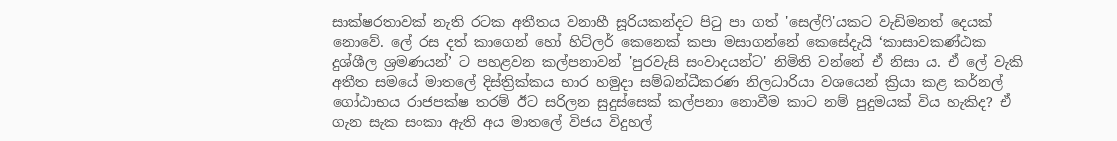සාක්ෂරතාවක් නැති රටක අතීතය වනාහී සූරියකන්දට පිටු පා ගත් 'සෙල්ෆි'යකට වැඩිමනත් දෙයක් නොවේ. ලේ රස දත් කාගෙන් හෝ හිට්ලර් කෙනෙක් කපා මසාගන්නේ කෙසේදැයි ‘කාසාවකණ්ඨක දුශ්ශීල ශ්‍රමණයන්’ ට පහළවන කල්පනාවන් 'පුරවැසි සංවාදයන්ට' නිමිති වන්නේ ඒ නිසා ය. ඒ ලේ වැකි අතීත සමයේ මාතලේ දිස්ත්‍රික්කය භාර හමුදා සම්බන්ධීකරණ නිලධාරියා වශයෙන් ක්‍රියා කළ කර්නල් ගෝඨාභය රාජපක්ෂ තරම් ඊට සරිලන සුදුස්සෙක් කල්පනා නොවීම කාට නම් පුදුමයක් විය හැකිද? ඒ ගැන සැක සංකා ඇති අය මාතලේ විජය විදුහල්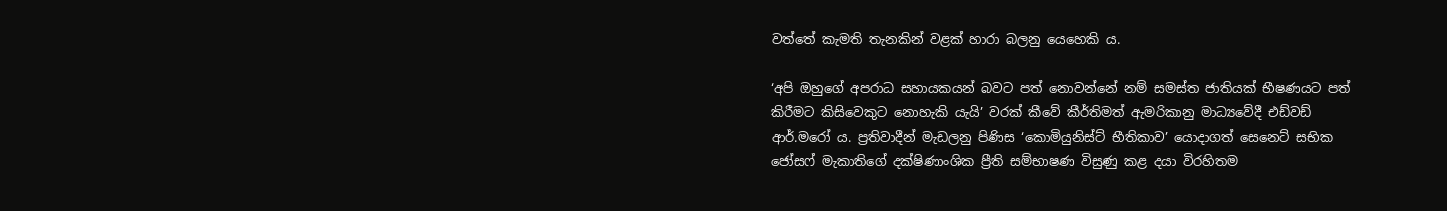වත්තේ කැමති තැනකින් වළක් හාරා බලනු යෙහෙකි ය.

‘අපි ඔහුගේ අපරාධ සහායකයන් බවට පත් නොවන්නේ නම් සමස්ත ජාතියක් භීෂණයට පත් කිරීමට කිසිවෙකුට නොහැකි යැයි’ වරක් කීවේ කීර්තිමත් ඇමරිකානු මාධ්‍යවේදී එඩ්වඩ් ආර්.මරෝ ය. ප්‍රතිවාදීන් මැඩලනු පිණිස ‘කොමියුනිස්ට් භීතිකාව’ යොදාගත් සෙනෙට් සභික ජෝසෆ් මැකාතිගේ දක්ෂිණාංශික ප්‍රීති සම්භාෂණ විසුණු කළ දයා විරහිතම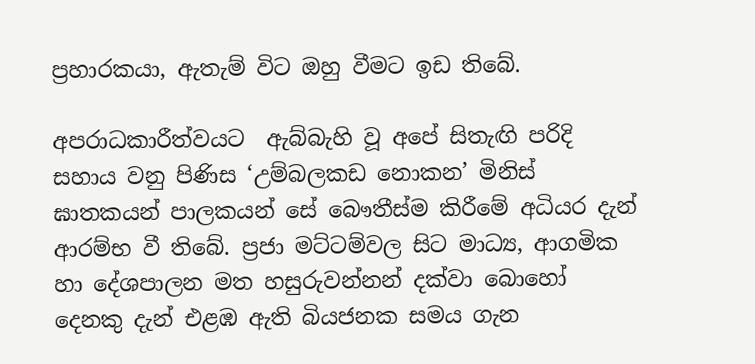ප්‍රහාරකයා, ඇතැම් විට ඔහු වීමට ඉඩ තිබේ.

අපරාධකාරීත්වයට  ඇබ්බැහි වූ අපේ සිතැඟි පරිදි සහාය වනු පිණිස ‘උම්බලකඩ නොකන’ මිනිස් ඝාතකයන් පාලකයන් සේ ‍බෞතීස්ම කිරීමේ අධියර දැන් ආරම්භ වී තිබේ. ප්‍රජා මට්ටම්වල සිට මාධ්‍ය, ආගමික හා දේශපාලන මත හසුරුවන්නන් දක්වා බොහෝ දෙනකු දැන් එළඹ ඇති බියජනක සමය ගැන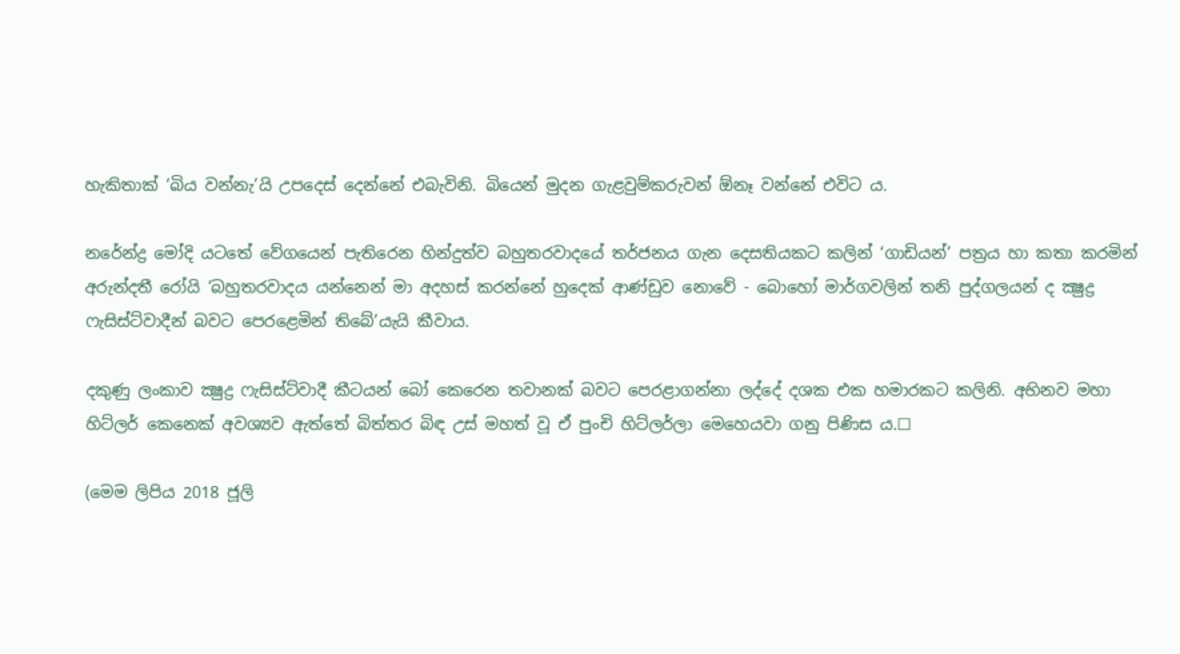හැකිතාක් ‘බිය වන්නැ’යි උපදෙස් දෙන්නේ එබැවිනි. බියෙන් මුදන ගැළවුම්කරුවන් ඕනෑ වන්නේ එවිට ය.

නරේන්ද්‍ර මෝදි යටතේ වේගයෙන් පැතිරෙන හින්දුත්ව බහුතරවාදයේ තර්ජනය ගැන දෙසතියකට කලින් ‘ගාඩියන්’ පත්‍රය හා කතා කරමින් අරුන්දතී රෝයි ‘බහුතරවාදය යන්නෙන් මා අදහස් කරන්නේ හුදෙක් ආණ්ඩුව නොවේ - බොහෝ මාර්ගවලින් තනි පුද්ගලයන් ද ක්‍ෂුද්‍ර ෆැසිස්ට්වාදීන් බවට පෙරළෙමින් තිබේ’යැයි කීවාය.

දකුණු ලංකාව ක්‍ෂුද්‍ර ෆැසිස්ට්වාදී කීටයන් බෝ කෙරෙන තවානක් බවට පෙරළාගන්නා ලද්දේ දශක එක හමාරකට කලිනි. අභිනව මහා හිට්ලර් කෙනෙක් අවශ්‍යව ඇත්තේ බිත්තර බිඳ උස් මහත් වූ ඒ පුංචි හිට්ලර්ලා මෙහෙයවා ගනු පිණිස ය.☐

(මෙම ලිපිය 2018 ජූලි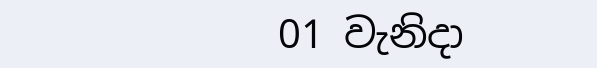01 වැනිදා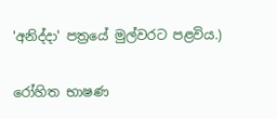'අනිද්දා' පත්‍රයේ මුල්වරට පළවිය.)

රෝහිත භාෂණ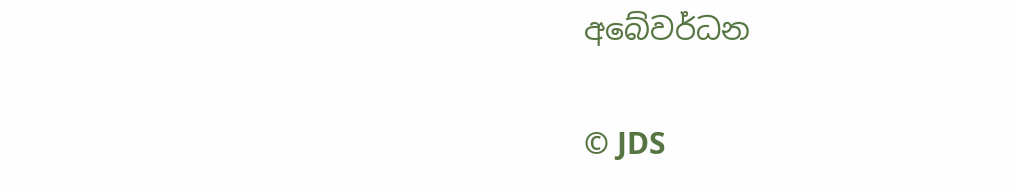අබේවර්ධන


© JDS